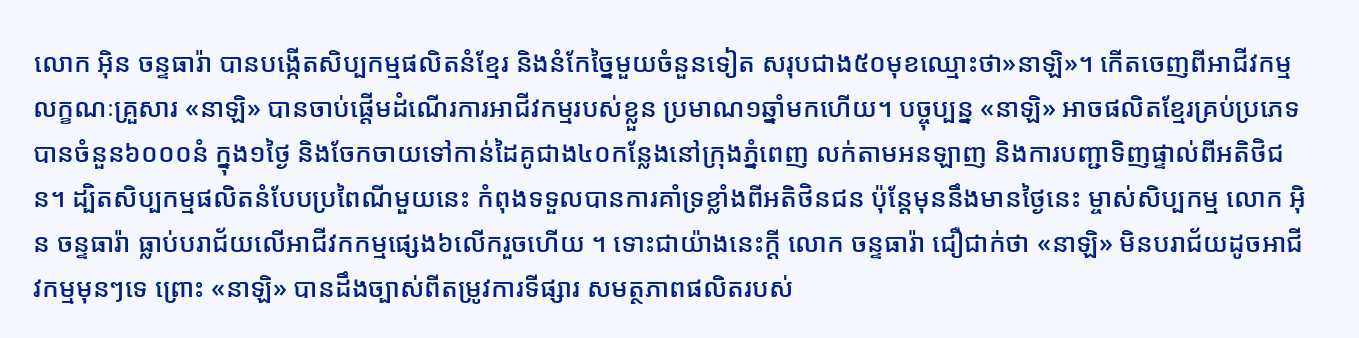លោក អ៊ិន ចន្ទធារ៉ា បានបង្កើតសិប្បកម្មផលិតនំខ្មែរ និងនំកែច្នៃមួយចំនួនទៀត សរុបជាង៥០មុខឈ្មោះថា»នាឡិ»។ កើតចេញពីអាជីវកម្មលក្ខណៈគ្រួសារ «នាឡិ» បានចាប់ផ្តើមដំណើរការអាជីវកម្មរបស់ខ្លួន ប្រមាណ១ឆ្នាំមកហើយ។ បច្ចុប្បន្ន «នាឡិ» អាចផលិតខ្មែរគ្រប់ប្រភេទបានចំនួន៦០០០នំ ក្នុង១ថ្ងៃ និងចែកចាយទៅកាន់ដៃគូជាង៤០កន្លែងនៅក្រុងភ្នំពេញ លក់តាមអនឡាញ និងការបញ្ជាទិញផ្ទាល់ពីអតិថិជន។ ដ្បិតសិប្បកម្មផលិតនំបែបប្រពៃណីមួយនេះ កំពុងទទួលបានការគាំទ្រខ្លាំងពីអតិថិនជន ប៉ុន្តែមុននឹងមានថ្ងៃនេះ ម្ចាស់សិប្បកម្ម លោក អ៊ិន ចន្ទធារ៉ា ធ្លាប់បរាជ័យលើអាជីវកកម្មផ្សេង៦លើករួចហើយ ។ ទោះជាយ៉ាងនេះក្តី លោក ចន្ទធារ៉ា ជឿជាក់ថា «នាឡិ» មិនបរាជ័យដូចអាជីវកម្មមុនៗទេ ព្រោះ «នាឡិ» បានដឹងច្បាស់ពីតម្រូវការទីផ្សារ សមត្ថភាពផលិតរបស់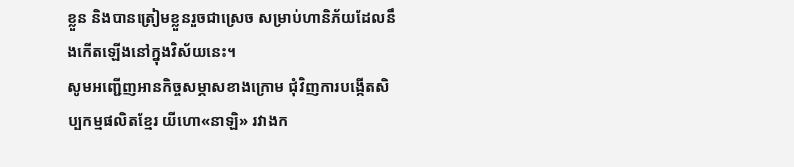ខ្លួន និងបានត្រៀមខ្លួនរួចជាស្រេច សម្រាប់ហានិភ័យដែលនឹងកើតឡើងនៅក្នុងវិស័យនេះ។
សូមអញ្ជើញអានកិច្ចសម្ភាសខាងក្រោម ជុំវិញការបង្កើតសិប្បកម្មផលិតខ្មែរ យីហោ«នាឡិ» រវាងក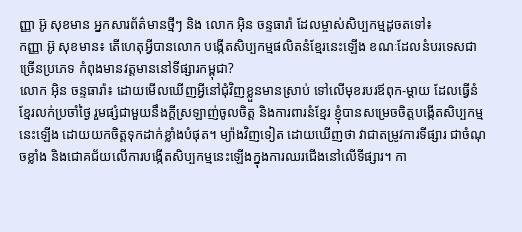ញ្ញា អ៊ូ សុខមាន អ្នកសារព័ត៌មានថ្មីៗ និង លោក អ៊ិន ចន្ទធារ៉ា ដែលម្ចាស់សិប្បកម្មដូចតទៅ៖
កញ្ញា អ៊ូ សុខមាន៖ តើហេតុអ្វីបានលោក បង្កើតសិប្បកម្មផលិតនំខ្មែរនេះឡើង ខណៈដែលនំបរទេសជាច្រើនប្រភេទ កំពុងមានវត្តមាននៅទីផ្សារកម្ពុជា?
លោក អ៊ិន ចន្ទធារ៉ា៖ ដោយមើលឃើញអ្វីនៅជុំវិញខ្លួនមានស្រាប់ ទៅលើមុខរបរឪពុក-ម្តាយ ដែលធ្វើនំខ្មែរលក់ប្រចាំថ្ងៃ រួមផ្សំជាមួយនឹងក្ដីស្រឡាញ់ចូលចិត្ត និងការពារនំខ្មែរ ខ្ញុំបានសម្រេចចិត្តបង្កើតសិប្បកម្មនេះឡើង ដោយយកចិត្តទុកដាក់ខ្លាំងបំផុត។ ម្យ៉ាងវិញទៀត ដោយឃើញថា វាជាតម្រូវការទីផ្សារ ជាចំណុចខ្លាំង និងជោគជ័យលើការបង្កើតសិប្បកម្មនេះឡើងក្នុងការឈរជើងនៅលើទីផ្សារ។ កា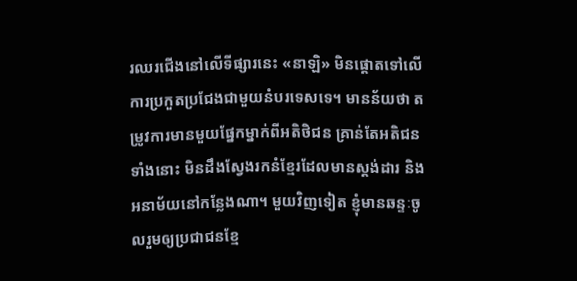រឈរជើងនៅលើទីផ្សារនេះ «នាឡិ» មិនផ្តោតទៅលើការប្រកួតប្រជែងជាមួយនំបរទេសទេ។ មានន័យថា តម្រូវការមានមួយផ្នែកម្នាក់ពីអតិថិជន គ្រាន់តែអតិជនទាំងនោះ មិនដឹងស្វែងរកនំខ្មែរដែលមានស្តង់ដារ និងអនាម័យនៅកន្លែងណា។ មួយវិញទៀត ខ្ញុំមានឆន្ទៈចូលរួមឲ្យប្រជាជនខ្មែ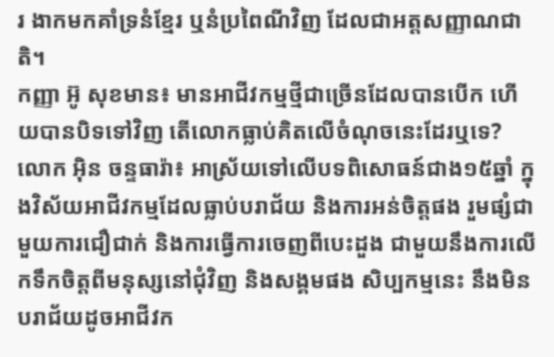រ ងាកមកគាំទ្រនំខ្មែរ ឬនំប្រពៃណីវិញ ដែលជាអត្តសញ្ញាណជាតិ។
កញ្ញា អ៊ូ សុខមាន៖ មានអាជីវកម្មថ្មីជាច្រើនដែលបានបើក ហើយបានបិទទៅវិញ តើលោកធ្លាប់គិតលើចំណុចនេះដែរឬទេ?
លោក អ៊ិន ចន្ទធារ៉ា៖ អាស្រ័យទៅលើបទពិសោធន៍ជាង១៥ឆ្នាំ ក្នុងវិស័យអាជីវកម្មដែលធ្លាប់បរាជ័យ និងការអន់ចិត្តផង រួមផ្សំជាមួយការជឿជាក់ និងការធ្វើការចេញពីបេះដួង ជាមួយនឹងការលើកទឹកចិត្តពីមនុស្សនៅជុំវិញ និងសង្គមផង សិប្បកម្មនេះ នឹងមិនបរាជ័យដូចអាជីវក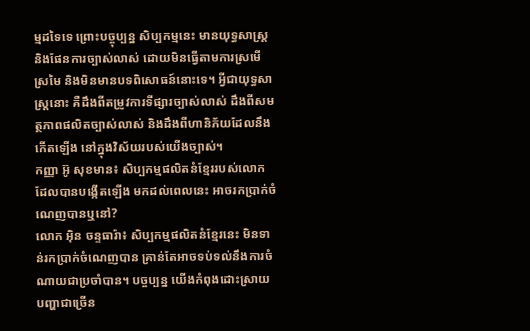ម្មដទៃទេ ព្រោះបច្ចុប្បន្ន សិប្បកម្មនេះ មានយុទ្ធសាស្ត្រ និងផែនការច្បាស់លាស់ ដោយមិនធ្វើតាមការស្រមើស្រមៃ និងមិនមានបទពិសោធន៍នោះទេ។ អ្វីជាយុទ្ធសាស្ត្រនោះ គឺដឹងពីតម្រូវការទីផ្សារច្បាស់លាស់ ដឹងពីសមត្ថភាពផលិតច្បាស់លាស់ និងដឹងពីហានិភ័យដែលនឹងកើតឡើង នៅក្នុងវិស័យរបស់យើងច្បាស់។
កញ្ញា អ៊ូ សុខមាន៖ សិប្បកម្មផលិតនំខ្មែររបស់លោក ដែលបានបង្កើតឡើង មកដល់ពេលនេះ អាចរកប្រាក់ចំណេញបានឬនៅ?
លោក អ៊ិន ចន្ទធារ៉ា៖ សិប្បកម្មផលិតនំខ្មែរនេះ មិនទាន់រកប្រាក់ចំណេញបាន គ្រាន់តែអាចទប់ទល់នឹងការចំណាយជាប្រចាំបាន។ បច្ចប្បន្ន យើងកំពុងដោះស្រាយបញ្ហាជាច្រើន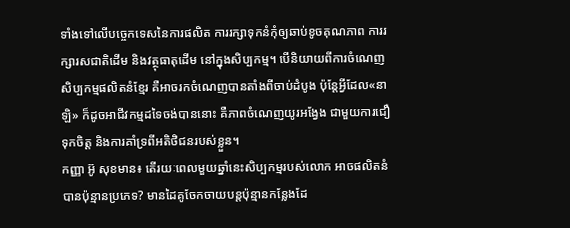ទាំងទៅលើបច្ចេកទេសនៃការផលិត ការរក្សាទុកនំកុំឲ្យឆាប់ខូចគុណភាព ការរក្សារសជាតិដើម និងវត្ថុធាតុដើម នៅក្នុងសិប្បកម្ម។ បើនិយាយពីការចំណេញសិប្បកម្មផលិតនំខ្មែរ គឺអាចរកចំណេញបានតាំងពីចាប់ដំបូង ប៉ុន្តែអ្វីដែល«នាឡិ» ក៏ដូចអាជីវកម្មដទៃចង់បាននោះ គឺភាពចំណេញយូរអង្វែង ជាមួយការជឿទុកចិត្ត និងការគាំទ្រពីអតិថិជនរបស់ខ្លួន។
កញ្ញា អ៊ូ សុខមាន៖ តើរយៈពេលមួយឆ្នាំនេះសិប្បកម្មរបស់លោក អាចផលិតនំបានប៉ុន្មានប្រភេទ? មានដៃគូចែកចាយបន្តប៉ុន្មានកន្លែងដែ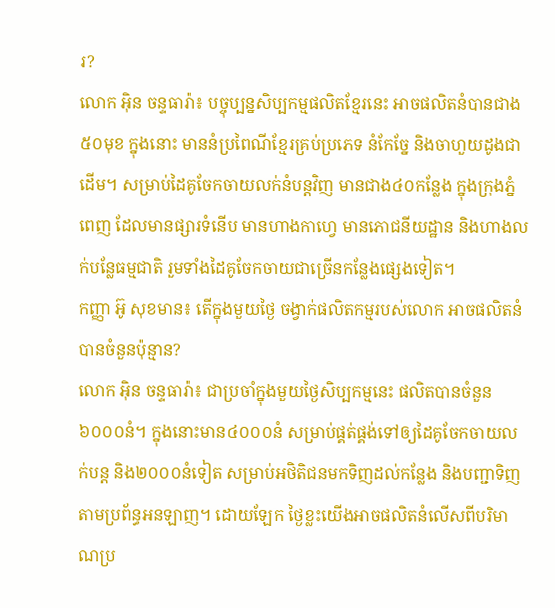រ?
លោក អ៊ិន ចន្ទធារ៉ា៖ បច្ចុប្បន្នសិប្បកម្មផលិតខ្មែរនេះ អាចផលិតនំបានជាង៥០មុខ ក្នុងនោះ មាននំប្រពៃណីខ្មែរគ្រប់ប្រភេទ នំកែច្នែ និងចាហួយដូងជាដើម។ សម្រាប់ដៃគូចែកចាយលក់នំបន្តវិញ មានជាង៤០កន្លែង ក្នុងក្រុងភ្នំពេញ ដែលមានផ្សារទំនើប មានហាងកាហ្វេ មានភោជនីយដ្ឋាន និងហាងលក់បន្លែធម្មជាតិ រួមទាំងដៃគូចែកចាយជាច្រើនកន្លែងផ្សេងទៀត។
កញ្ញា អ៊ូ សុខមាន៖ តើក្នុងមួយថ្ងៃ ចង្វាក់ផលិតកម្មរបស់លោក អាចផលិតនំបានចំនួនប៉ុន្មាន?
លោក អ៊ិន ចន្ទធារ៉ា៖ ជាប្រចាំក្នុងមួយថ្ងៃសិប្បកម្មនេះ ផលិតបានចំនួន៦០០០នំ។ ក្នុងនោះមាន៤០០០នំ សម្រាប់ផ្គត់ផ្គង់ទៅឲ្យដៃគូចែកចាយលក់បន្ត និង២០០០នំទៀត សម្រាប់អថិតិជនមកទិញដល់កន្លែង និងបញ្ជាទិញតាមប្រព័ន្ធអនឡាញ។ ដោយឡែក ថ្ងៃខ្លះយើងអាចផលិតនំលើសពីបរិមាណប្រ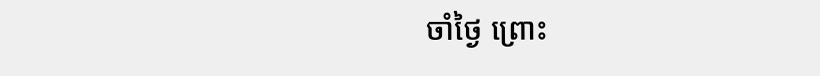ចាំថ្ងៃ ព្រោះ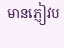មានភ្ញៀវប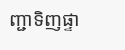ញ្ជាទិញផ្ទា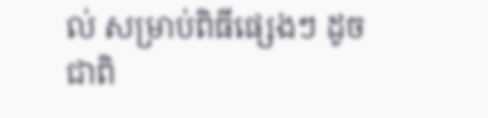ល់ សម្រាប់ពិធីផ្សេងៗ ដូចជាពិ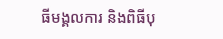ធីមង្គលការ និងពិធីបុ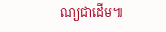ណ្យជាដើម៕